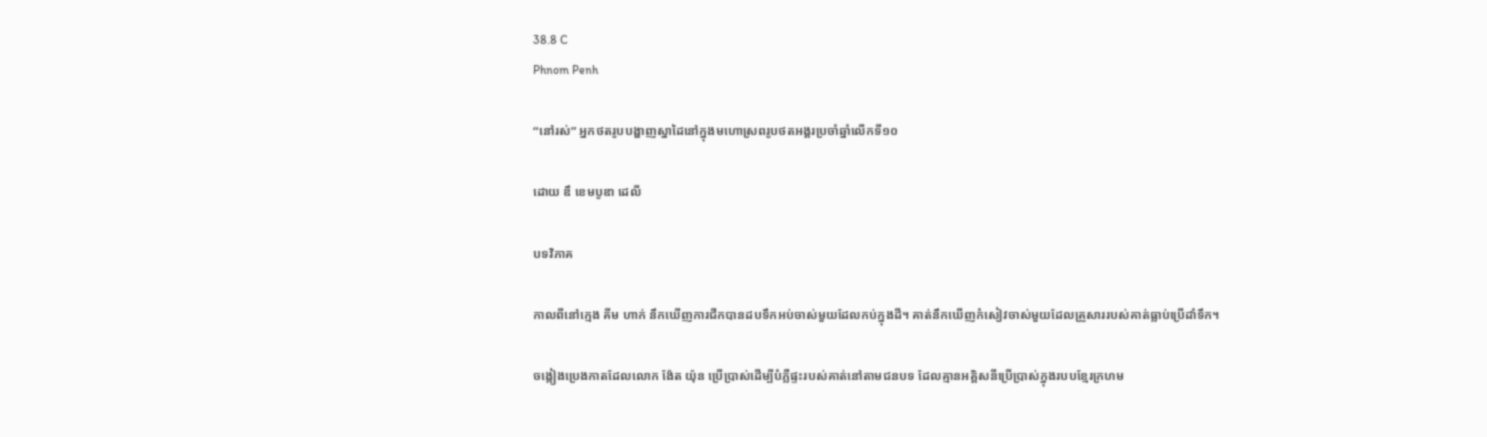38.8 C
Phnom Penh

“នៅរស់” អ្នកថតរូបបង្ហាញស្នាដៃនៅក្នុងមហោស្រពរូបថតអង្គរប្រចាំឆ្នាំលើកទី១០

ដោយ ឌឹ ខេមបូឌា ដេលី

បទវិភាគ

កាលពីនៅក្មេង គីម ហាក់ នឹកឃើញការជីកបានដបទឹកអប់ចាស់មួយដែលកប់ក្នុងដី។ គាត់នឹកឃើញកំសៀវចាស់មួយដែលគ្រួសាររបស់គាត់ធ្លាប់ប្រើដាំទឹក។

ចង្កៀងប្រេងកាតដែលលោក ង៉ែត យ៉ុន ប្រើប្រាស់ដើម្បីបំភ្លឺផ្ទះរបស់គាត់នៅតាមជនបទ ដែលគ្មានអគ្គិសនីប្រើប្រាស់ក្នុងរបបខ្មែរក្រហម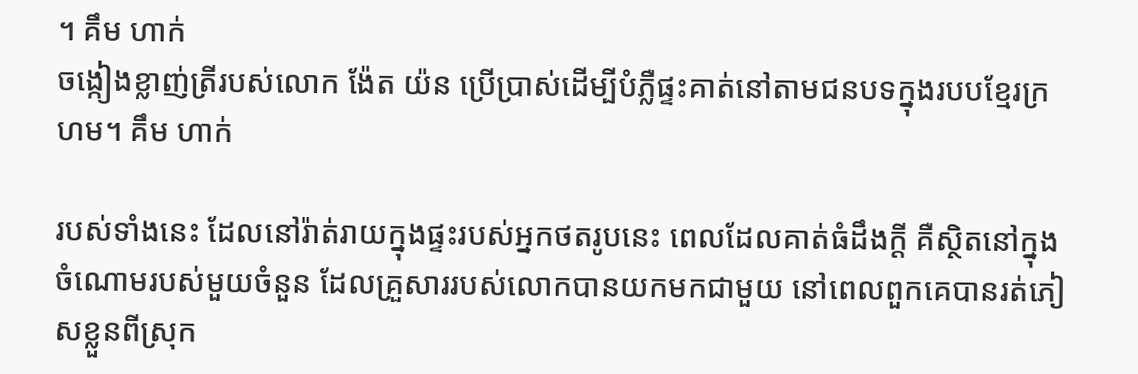។ គឹម ហាក់
ចង្កៀងខ្លាញ់ត្រីរបស់លោក ង៉ែត យ៉ន ប្រើប្រាស់ដើម្បីបំភ្លឺផ្ទះគាត់នៅតាមជនបទក្នុងរបបខ្មែរក្រហម។ គឹម ហាក់

របស់ទាំងនេះ ដែលនៅរ៉ាត់រាយក្នុងផ្ទះរបស់អ្នកថតរូបនេះ ពេលដែលគាត់ធំដឹងក្តី គឺស្ថិតនៅក្នុងចំណោមរបស់មួយចំនួន ដែលគ្រួសាររបស់លោកបានយកមកជាមួយ នៅពេលពួកគេបានរត់ភៀសខ្លួនពីស្រុក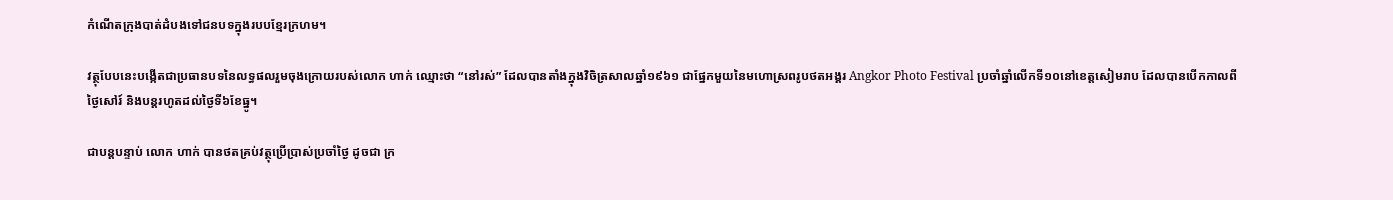កំណើតក្រុងបាត់ដំបងទៅជនបទក្នុងរបបខ្មែរក្រហម។

វត្ថុបែបនេះបង្កើតជាប្រធានបទនៃលទ្ធផលរួមចុងក្រោយរបស់លោក ហាក់ ឈ្មោះថា “នៅរស់” ដែលបានតាំងក្នុងវិចិត្រសាលឆ្នាំ១៩៦១ ជាផ្នែកមួយនៃមហោស្រពរូបថតអង្គរ Angkor Photo Festival ប្រចាំឆ្នាំលើកទី១០នៅខេត្តសៀមរាប ដែលបានបើកកាលពីថ្ងៃសៅរ៍ និងបន្តរហូតដល់ថ្ងៃទី៦ខែធ្នូ។

ជាបន្តបន្ទាប់ លោក ហាក់ បានថតគ្រប់វត្ថុប្រើប្រាស់ប្រចាំថ្ងៃ ដូចជា ក្រ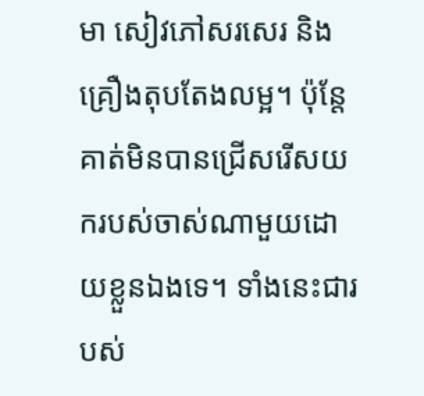មា សៀវភៅសរសេរ និងគ្រឿងតុបតែងលម្អ។ ប៉ុន្តែ គាត់មិនបានជ្រើសរើសយករបស់ចាស់ណាមួយដោយខ្លួនឯងទេ។ ទាំងនេះជារបស់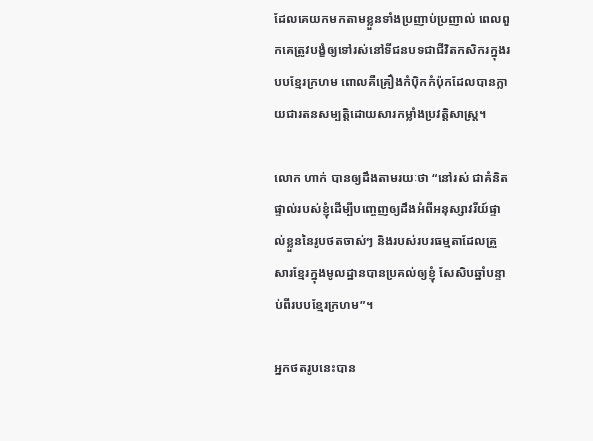ដែលគេយកមកតាមខ្លួនទាំងប្រញាប់ប្រញាល់ ពេលពួកគេត្រូវបង្ខំឲ្យទៅរស់នៅទីជនបទជាជីវិតកសិករក្នុងរបបខ្មែរក្រហម ពោលគឺគ្រឿងកំប៉ិកកំប៉ុកដែលបានក្លាយជារតនសម្បត្តិដោយសារកម្លាំងប្រវត្តិសាស្ត្រ។

លោក ហាក់ បានឲ្យដឹងតាមរយៈថា “នៅរស់ ជាគំនិតផ្ទាល់របស់ខ្ញុំដើម្បីបញ្ចេញឲ្យដឹងអំពីអនុស្សាវរីយ៍ផ្ទាល់ខ្លួននៃរូបថតចាស់ៗ និងរបស់របរធម្មតាដែលគ្រួសារខ្មែរក្នុងមូលដ្ឋានបានប្រគល់ឲ្យខ្ញុំ សែសិបឆ្នាំបន្ទាប់ពីរបបខ្មែរក្រហម”។

អ្នកថតរូបនេះបាន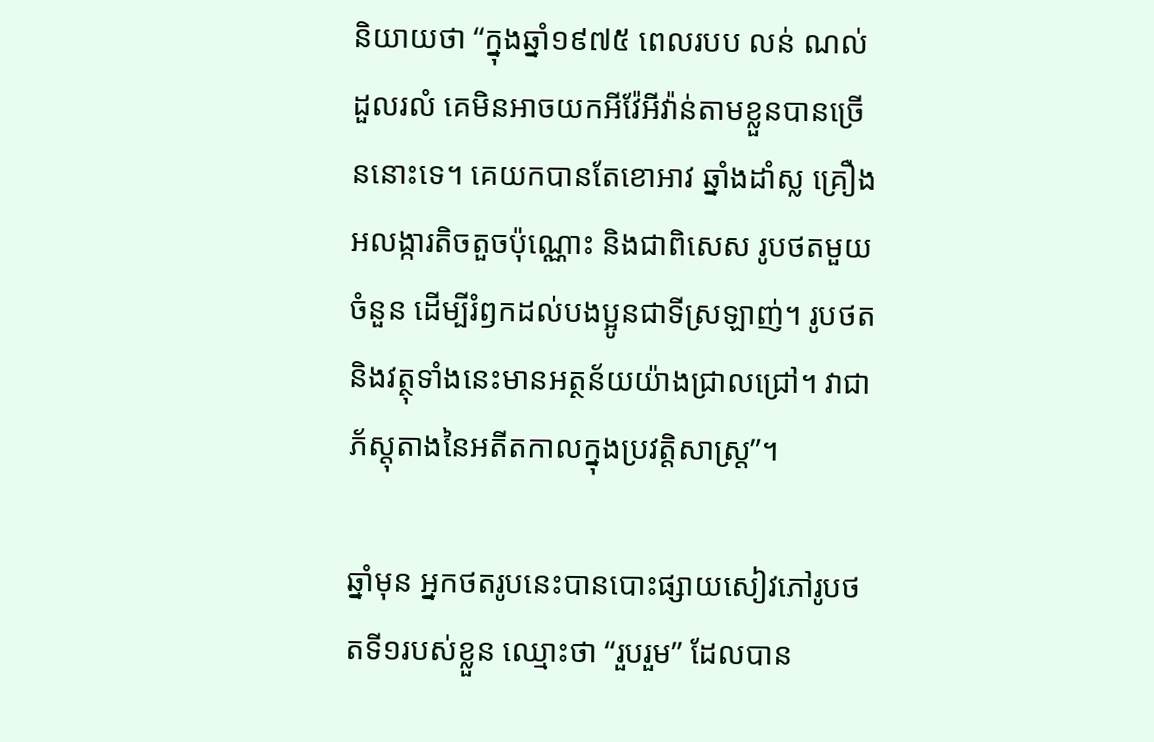និយាយថា “ក្នុងឆ្នាំ១៩៧៥ ពេលរបប លន់ ណល់ ដួលរលំ គេមិនអាចយកអីវ៉ែអីវ៉ាន់តាមខ្លួនបានច្រើននោះទេ។ គេយកបានតែខោអាវ ឆ្នាំងដាំស្ល គ្រឿងអលង្ការតិចតួចប៉ុណ្ណោះ និងជាពិសេស រូបថតមួយចំនួន ដើម្បីរំឭកដល់បងប្អូនជាទីស្រឡាញ់។ រូបថតនិងវត្ថុទាំងនេះមានអត្ថន័យយ៉ាងជ្រាលជ្រៅ។ វាជាភ័ស្តុតាងនៃអតីតកាលក្នុងប្រវត្តិសាស្ត្រ”។

ឆ្នាំមុន អ្នកថតរូបនេះបានបោះផ្សាយសៀវភៅរូបថតទី១របស់ខ្លួន ឈ្មោះថា “រួបរួម” ដែលបាន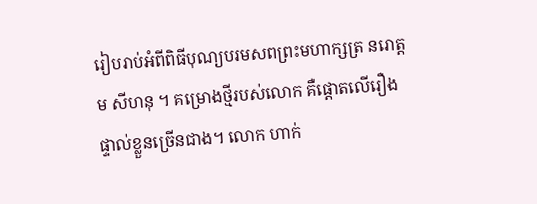រៀបរាប់អំពីពិធីបុណ្យបរមសពព្រះមហាក្សត្រ នរោត្តម សីហនុ ។ គម្រោងថ្មីរបស់លោក គឺផ្តោតលើរឿងផ្ទាល់ខ្លួនច្រើនជាង។ លោក ហាក់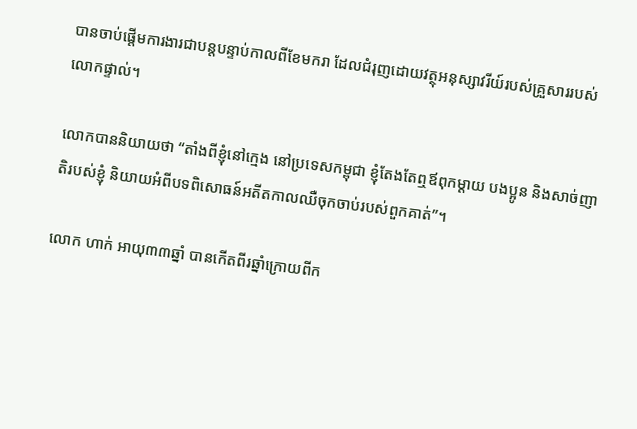បានចាប់ផ្តើមការងារជាបន្តបន្ទាប់កាលពីខែមករា ដែលជំរុញដោយវត្ថុអនុស្សាវរីយ៍របស់គ្រួសាររបស់លោកផ្ទាល់។

លោកបាននិយាយថា “តាំងពីខ្ញុំនៅក្មេង នៅប្រទេសកម្ពុជា ខ្ញុំតែងតែឮឪពុកម្តាយ បងប្អូន និងសាច់ញាតិរបស់ខ្ញុំ និយាយអំពីបទពិសោធន៍អតីតកាលឈឺចុកចាប់របស់ពួកគាត់”។

លោក ហាក់ អាយុ៣៣ឆ្នាំ បានកើតពីរឆ្នាំក្រោយពីក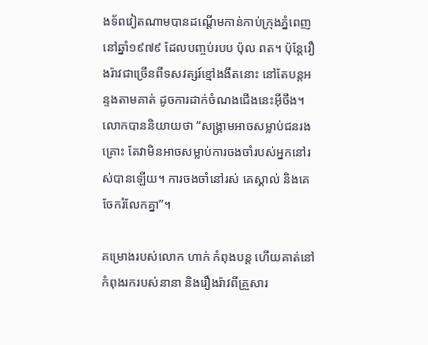ងទ័ពវៀតណាមបានដណ្តើមកាន់កាប់ក្រុងភ្នំពេញនៅឆ្នាំ១៩៧៩ ដែលបញ្ចប់របប ប៉ុល ពត។ ប៉ុន្តែរឿងរ៉ាវជាច្រើនពីទសវត្សរ៍ខ្មៅងងឹតនោះ នៅតែបន្តអន្ទងតាមគាត់ ដូចការដាក់ចំណងជើងនេះអ៊ីចឹង។ លោកបាននិយាយថា “សង្គ្រាមអាចសម្លាប់ជនរងគ្រោះ តែវាមិនអាចសម្លាប់ការចងចាំរបស់អ្នកនៅរស់បានឡើយ។ ការចងចាំនៅរស់ គេស្គាល់ និងគេចែករំលែកគ្នា”។

គម្រោងរបស់លោក ហាក់ កំពុងបន្ត ហើយគាត់នៅកំពុងរករបស់នានា និងរឿងរ៉ាវពីគ្រួសារ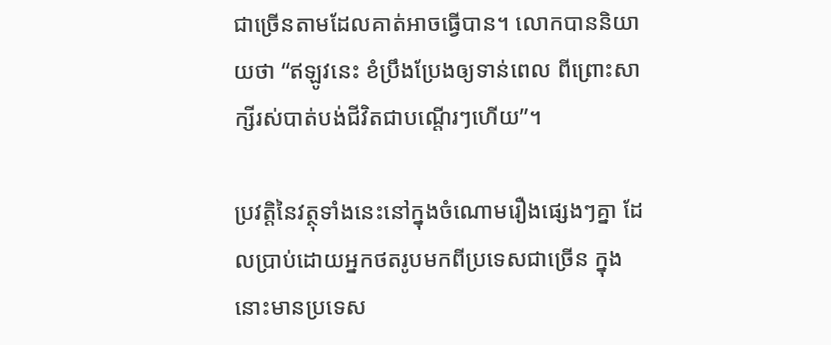ជាច្រើនតាមដែលគាត់អាចធ្វើបាន។ លោកបាននិយាយថា “ឥឡូវនេះ ខំប្រឹងប្រែងឲ្យទាន់ពេល ពីព្រោះសាក្សីរស់បាត់បង់ជីវិតជាបណ្តើរៗហើយ”។

ប្រវត្តិនៃវត្ថុទាំងនេះនៅក្នុងចំណោមរឿងផ្សេងៗគ្នា ដែលប្រាប់ដោយអ្នកថតរូបមកពីប្រទេសជាច្រើន ក្នុងនោះមានប្រទេស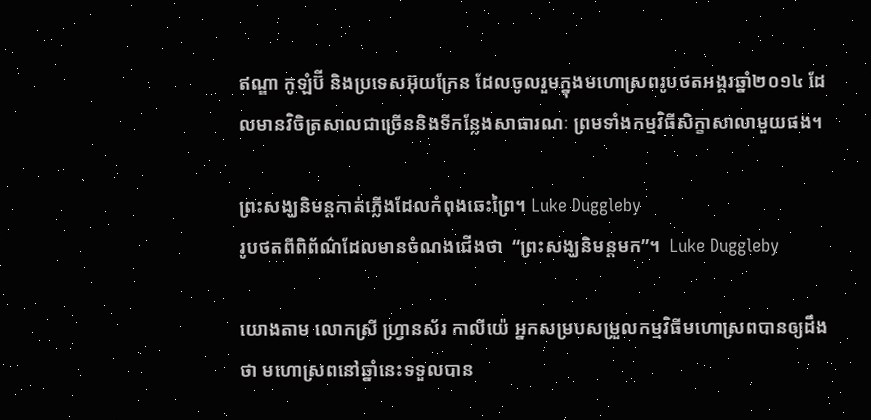ឥណ្ឌា កូឡំប៊ី និងប្រទេសអ៊ុយក្រែន ដែលចូលរួមក្នុងមហោស្រពរូបថតអង្គរឆ្នាំ២០១៤ ដែលមានវិចិត្រសាលជាច្រើននិងទីកន្លែងសាធារណៈ ព្រមទាំងកម្មវិធីសិក្ខាសាលាមួយផង។

ព្រះសង្ឃនិមន្តកាត់ភ្លើងដែលកំពុងឆេះព្រៃ។ Luke Duggleby
រូបថតពីពិព័ណ៌ដែលមានចំណងជើងថា  “ព្រះសង្ឃនិមន្តមក”។  Luke Duggleby

យោងតាម លោកស្រី ហ្វ្រានស័រ កាលីយ៉េ អ្នកសម្របសម្រួលកម្មវិធីមហោស្រពបានឲ្យដឹងថា មហោស្រពនៅឆ្នាំនេះទទួលបាន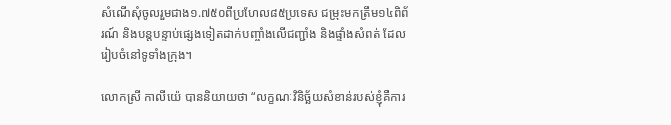សំណើសំុចូលរួមជាង១.៧៥០ពីប្រហែល៨៥ប្រទេស ជម្រុះមកត្រឹម១៤ពិព័រណ៍ និងបន្តបន្ទាប់ផ្សេងទៀតដាក់បញ្ចាំងលើជញ្ជាំង និងផ្ទាំងសំពត់ ដែលរៀបចំនៅទូទាំងក្រុង។

លោកស្រី កាលីយ៉េ បាននិយាយថា “លក្ខណៈវិនិច្ឆ័យសំខាន់របស់ខ្ញុំគឺការ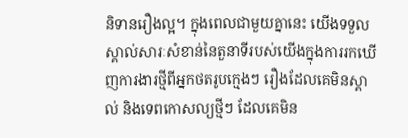និទានរឿងល្អ។ ក្នុងពេលជាមួយគ្នានេះ យើងទទួលស្គាល់សារៈសំខាន់នៃតួនាទីរបស់យើងក្នុងការរកឃើញការងារថ្មីពីអ្នកថតរូបក្មេងៗ រឿងដែលគេមិនស្គាល់ និងទេពកោសល្យថ្មីៗ ដែលគេមិន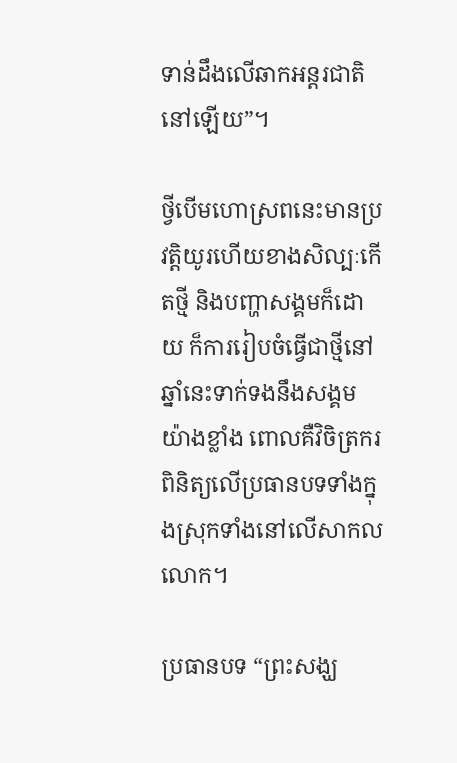ទាន់ដឹងលើឆាកអន្តរជាតិនៅឡើយ”។

ថ្វីបើមហោស្រពនេះមានប្រវត្តិយូរហើយខាងសិល្បៈកើតថ្មី និងបញ្ហាសង្គមក៏ដោយ ក៏ការរៀបចំធ្វើជាថ្មីនៅឆ្នាំនេះទាក់ទងនឹងសង្គមយ៉ាងខ្លាំង ពោលគឺវិចិត្រករពិនិត្យលើប្រធានបទទាំងក្នុងស្រុកទាំងនៅលើសាកលលោក។

ប្រធានបទ “ព្រះសង្ឃ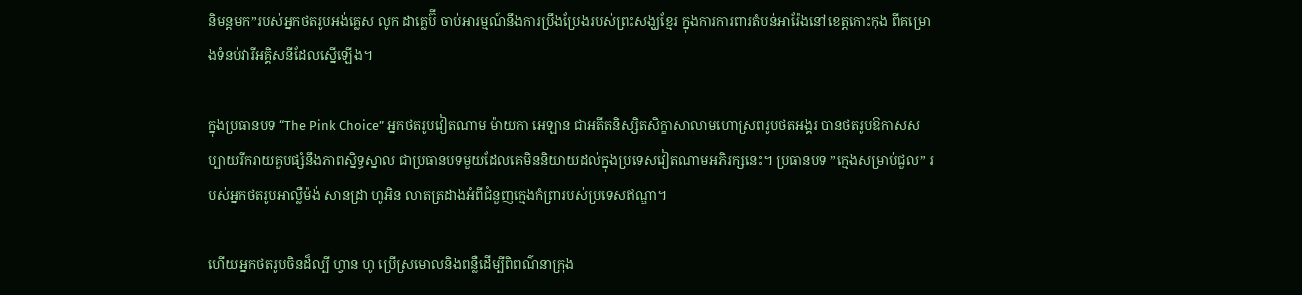និមន្តមក”របស់អ្នកថតរូបអង់គ្លេស លូក ដាគ្លេប៊ី ចាប់អារម្មណ៍នឹងការប្រឹងប្រែងរបស់ព្រះសង្ឃខ្មែរ ក្នុងការការពារតំបន់អារ៉ែងនៅខេត្តកោះកុង ពីគម្រោងទំនប់វារីអគ្គិសនីដែលស្នើឡើង។

ក្នុងប្រធានបទ “The Pink Choice” អ្នកថតរូបវៀតណាម ម៉ាយកា អេឡាន ជាអតីតនិស្សិតសិក្ខាសាលាមហោស្រពរូបថតអង្គរ បានថតរូបឱកាសសប្បាយរីករាយគួបផ្សំនឹងភាពស្និទ្ធស្នាល ជាប្រធានបទមួយដែលគេមិននិយាយដល់ក្នុងប្រទេសវៀតណាមអភិរក្សនេះ។ ប្រធានបទ ”ក្មេងសម្រាប់ជួល” របស់អ្នកថតរូបអាល្លឺម៉ង់ សានដ្រា ហូអិន លាតត្រដាងអំពីជំនួញក្មេងកំព្រារបស់ប្រទេសឥណ្ឌា។

ហើយអ្នកថតរូបចិនដ៏ល្បី ហ្វាន ហូ ប្រើស្រមោលនិងពន្លឺដើម្បីពិពណ៌នាក្រុង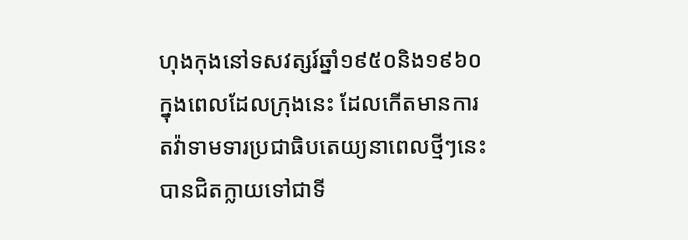ហុងកុងនៅទសវត្សរ៍ឆ្នាំ១៩៥០និង១៩៦០ ក្នុងពេលដែលក្រុងនេះ ដែលកើតមានការតវ៉ាទាមទារប្រជាធិបតេយ្យនាពេលថ្មីៗនេះ បានជិតក្លាយទៅជាទី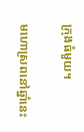ក្រុងធំមួយ។

មហោស្រពនៅឆ្នាំនេះ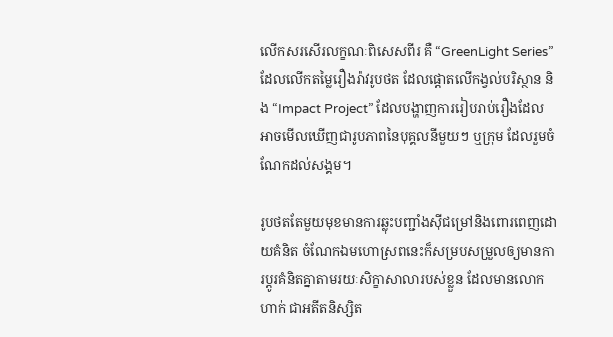លើកសរសើរលក្ខណៈពិសេសពីរ គឺ “GreenLight Series”  ដែលលើកតម្លៃរឿងរ៉ាវរូបថត ដែលផ្តោតលើកង្វល់បរិស្ថាន និង “Impact Project” ដែលបង្ហាញការរៀបរាប់រឿងដែលអាចមើលឃើញជារូបភាពនៃបុគ្គលនីមួយៗ ឬក្រុម ដែលរួមចំណែកដល់សង្គម។

រូបថតតែមួយមុខមានការឆ្លុះបញ្ជាំងស៊ីជម្រៅនិងពោរពេញដោយគំនិត ចំណែកឯមហោស្រពនេះក៏សម្របសម្រួលឲ្យមានការប្តូរគំនិតគ្នាតាមរយៈសិក្ខាសាលារបស់ខ្លួន ដែលមានលោក ហាក់ ជាអតីតនិស្សិត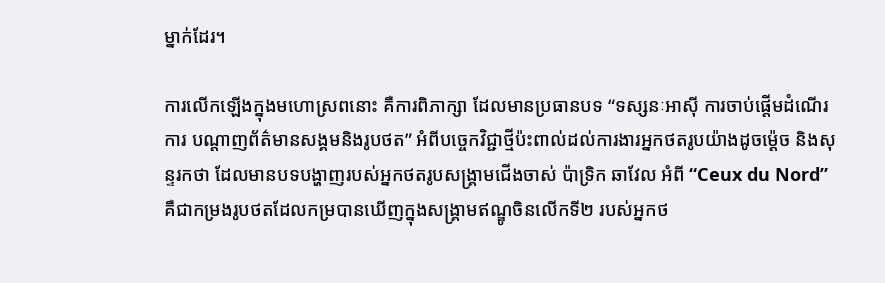ម្នាក់ដែរ។

ការលើកឡើងក្នុងមហោស្រពនោះ គឺការពិភាក្សា ដែលមានប្រធានបទ “ទស្សនៈអាស៊ី ការចាប់ផ្តើមដំណើរការ បណ្តាញព័ត៌មានសង្គមនិងរូបថត” អំពីបច្ចេកវិជ្ជាថ្មីប៉ះពាល់ដល់ការងារអ្នកថតរូបយ៉ាងដូចម៉្តេច និងសុន្ទរកថា ដែលមានបទបង្ហាញរបស់អ្នកថតរូបសង្គ្រាមជើងចាស់ ប៉ាទ្រិក ឆាវែល អំពី “Ceux du Nord” គឺជាកម្រងរូបថតដែលកម្របានឃើញក្នុងសង្គ្រាមឥណ្ឌូចិនលើកទី២ របស់អ្នកថ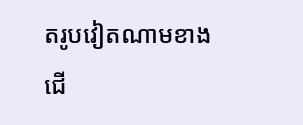តរូបវៀតណាមខាងជើ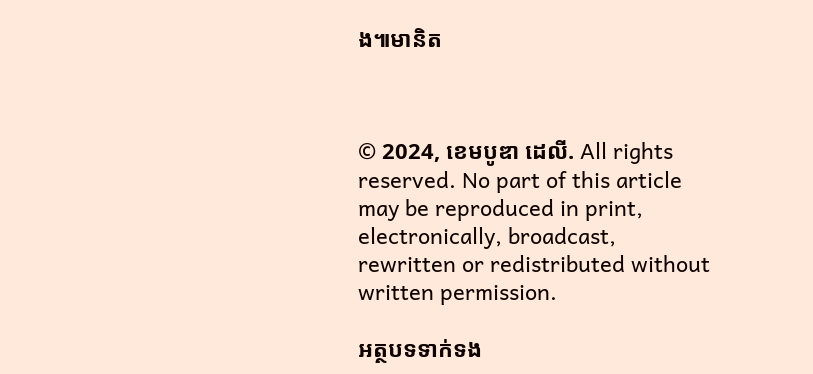ង៕មានិត



© 2024, ខេមបូឌា ដេលី. All rights reserved. No part of this article may be reproduced in print, electronically, broadcast, rewritten or redistributed without written permission.

អត្ថបទទាក់ទង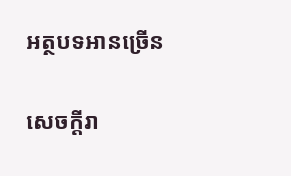អត្ថបទអានច្រើន

សេចក្ដីរា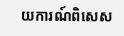យការណ៍ពិសេស